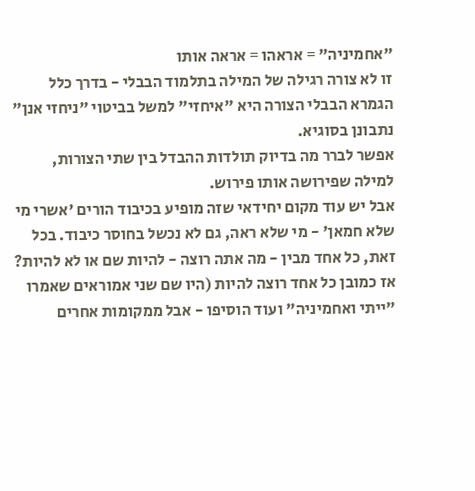"אחמיניה" = אראהו = אראה אותו
זו לא צורה רגילה של המילה בתלמוד הבבלי - בדרך כלל הגמרא הבבלי הצורה היא "איחזי" למשל בביטוי "ניחזי אנן" נתבונן בסוגיא.
אפשר לברר מה בדיוק תולדות ההבדל בין שתי הצורות, למילה שפירושה אותו פירוש.
אבל יש עוד מקום יחידאי שזה מופיע בכיבוד הורים 'אשרי מי שלא חמאן' - מי שלא ראה, גם לא נכשל בחוסר כיבוד. בכל זאת, כל אחד מבין - מה אתה רוצה - להיות שם או לא להיות? אז כמובן כל אחד רוצה להיות (היו שם שני אמוראים שאמרו "ייתי ואחמיניה" ועוד הוסיפו - אבל ממקומות אחרים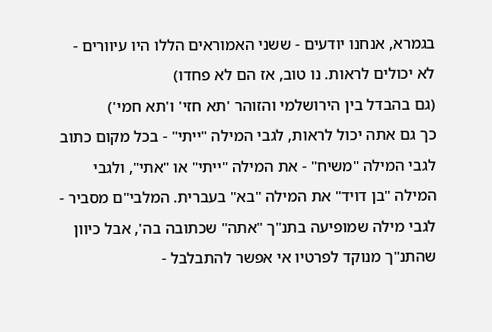בגמרא, אנחנו יודעים - ששני האמוראים הללו היו עיוורים - לא יכולים לראות. נו טוב, אז הם לא פחדו)
(גם בהבדל בין הירושלמי והזוהר 'תא חזי' ו'תא חמי')
כך גם אתה יכול לראות, לגבי המילה "ייתי" - בכל מקום כתוב לגבי המילה "משיח" - את המילה "ייתי" או "אתי", ולגבי המילה "בן דויד" את המילה "בא" בעברית. המלבי"ם מסביר - לגבי מילה שמופיעה בתנ"ך "אתה" שכתובה בה', אבל כיוון שהתנ"ך מנוקד לפרטיו אי אפשר להתבלבל -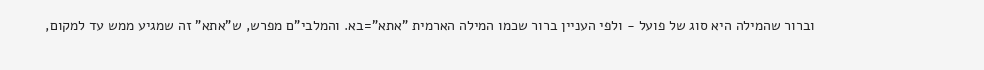וברור שהמילה היא סוג של פועל - ולפי העניין ברור שכמו המילה הארמית "אתא"=בא. והמלבי"ם מפרש, ש"אתא" זה שמגיע ממש עד למקום,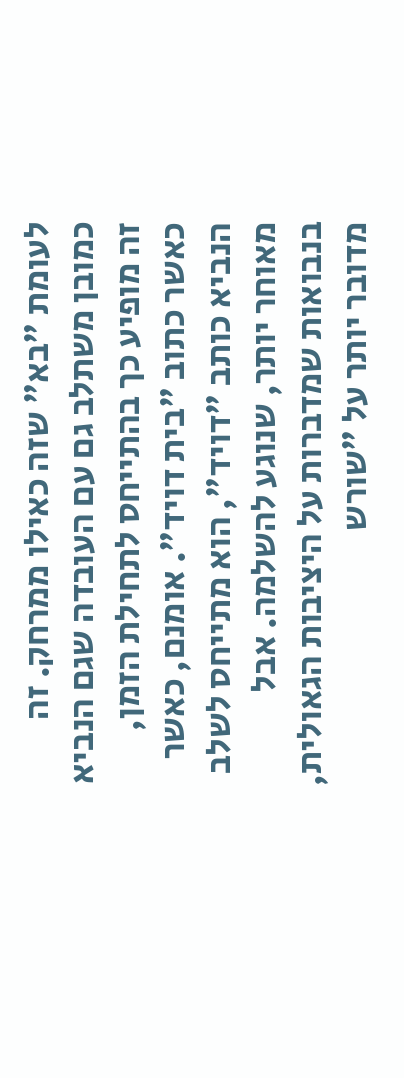לעומת "בא" שזה כאילו ממרחק. זה כמובן משתלב גם עם העובדה שגם הנביא זה מופיע כך בהתייחס לתחילת הזמן, כאשר כתוב "בית דויד". אומנם, כאשר הנביא כותב "דויד", הוא מתייחס לשלב מאוחר יותר, שנוגע להשלמה. אבל בנבואות שמדברות על היציבות הגאולית, מדובר יותר על "שורש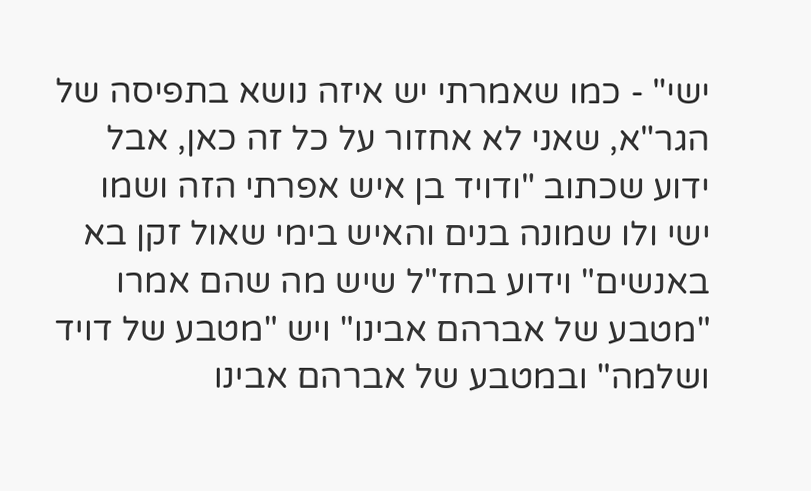ישי" - כמו שאמרתי יש איזה נושא בתפיסה של הגר"א, שאני לא אחזור על כל זה כאן, אבל ידוע שכתוב "ודויד בן איש אפרתי הזה ושמו ישי ולו שמונה בנים והאיש בימי שאול זקן בא באנשים" וידוע בחז"ל שיש מה שהם אמרו "מטבע של אברהם אבינו" ויש "מטבע של דויד ושלמה" ובמטבע של אברהם אבינו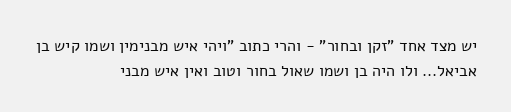יש מצד אחד "זקן ובחור" - והרי כתוב "ויהי איש מבנימין ושמו קיש בן אביאל... ולו היה בן ושמו שאול בחור וטוב ואין איש מבני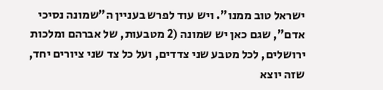ישראל טוב ממנו". ויש עוד לפרש בעניין ה"שמונה נסיכי אדם", שגם כאן יש שמונה (2 מטבעות, של אברהם ומלכות ירושלים, לכל מטבע שני צדדים, ועל כל צד שני ציורים יחד, שזה יוצא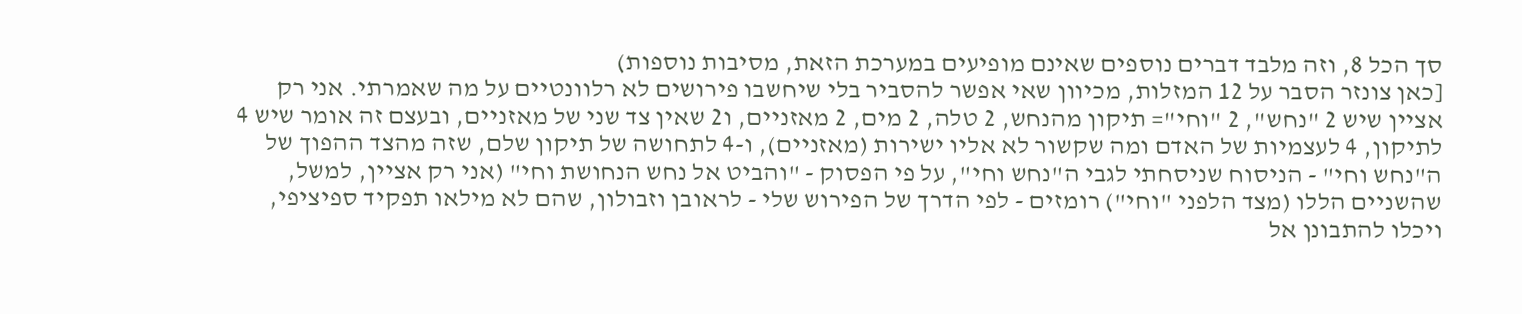סך הכל 8, וזה מלבד דברים נוספים שאינם מופיעים במערכת הזאת, מסיבות נוספות)
[כאן צונזר הסבר על 12 המזלות, מכיוון שאי אפשר להסביר בלי שיחשבו פירושים לא רלוונטיים על מה שאמרתי. אני רק אציין שיש 2 "נחש", 2 "וחי"= תיקון מהנחש, 2 טלה, 2 מים, 2 מאזניים, ו2 שאין צד שני של מאזניים, ובעצם זה אומר שיש 4 לתיקון, 4 לעצמיות של האדם ומה שקשור לא אליו ישירות (מאזניים), ו-4 לתחושה של תיקון שלם, שזה מהצד ההפוך של ה"נחש וחי" - הניסוח שניסחתי לגבי ה"נחש וחי", על פי הפסוק - "והביט אל נחש הנחושת וחי" (אני רק אציין, למשל, שהשניים הללו (מצד הלפני "וחי") רומזים - לפי הדרך של הפירוש שלי - לראובן וזבולון, שהם לא מילאו תפקיד ספיציפי, ויכלו להתבונן אל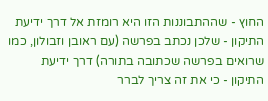החוץ - שההתבוננות הזו היא רומזת אל דרך ידיעת התיקון - שלכן נכתב בפרשה (עם ראובן וזבולון, כמו שרואים בפרשה שכתובה בתורה) דרך ידיעת התיקון - כי את זה צריך לברר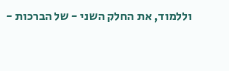וללמוד, את החלק השני - של הברכות -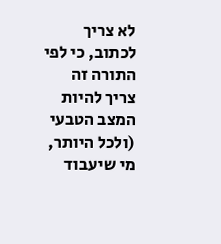לא צריך לכתוב, כי לפי התורה זה צריך להיות המצב הטבעי (ולכל היותר, מי שיעבוד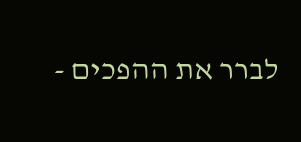לברר את ההפכים -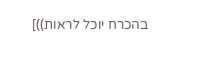בהכרח יוכל לראות))]